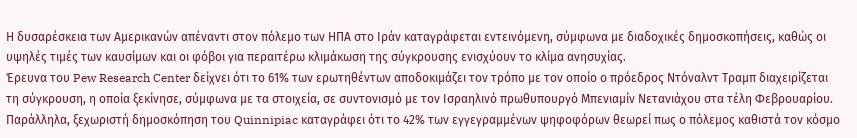Η δυσαρέσκεια των Αμερικανών απέναντι στον πόλεμο των ΗΠΑ στο Ιράν καταγράφεται εντεινόμενη, σύμφωνα με διαδοχικές δημοσκοπήσεις, καθώς οι υψηλές τιμές των καυσίμων και οι φόβοι για περαιτέρω κλιμάκωση της σύγκρουσης ενισχύουν το κλίμα ανησυχίας.
Έρευνα του Pew Research Center δείχνει ότι το 61% των ερωτηθέντων αποδοκιμάζει τον τρόπο με τον οποίο ο πρόεδρος Ντόναλντ Τραμπ διαχειρίζεται τη σύγκρουση, η οποία ξεκίνησε, σύμφωνα με τα στοιχεία, σε συντονισμό με τον Ισραηλινό πρωθυπουργό Μπενιαμίν Νετανιάχου στα τέλη Φεβρουαρίου. Παράλληλα, ξεχωριστή δημοσκόπηση του Quinnipiac καταγράφει ότι το 42% των εγγεγραμμένων ψηφοφόρων θεωρεί πως ο πόλεμος καθιστά τον κόσμο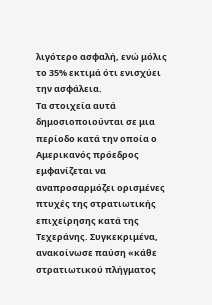λιγότερο ασφαλή, ενώ μόλις το 35% εκτιμά ότι ενισχύει την ασφάλεια.
Τα στοιχεία αυτά δημοσιοποιούνται σε μια περίοδο κατά την οποία ο Αμερικανός πρόεδρος εμφανίζεται να αναπροσαρμόζει ορισμένες πτυχές της στρατιωτικής επιχείρησης κατά της Τεχεράνης. Συγκεκριμένα, ανακοίνωσε παύση «κάθε στρατιωτικού πλήγματος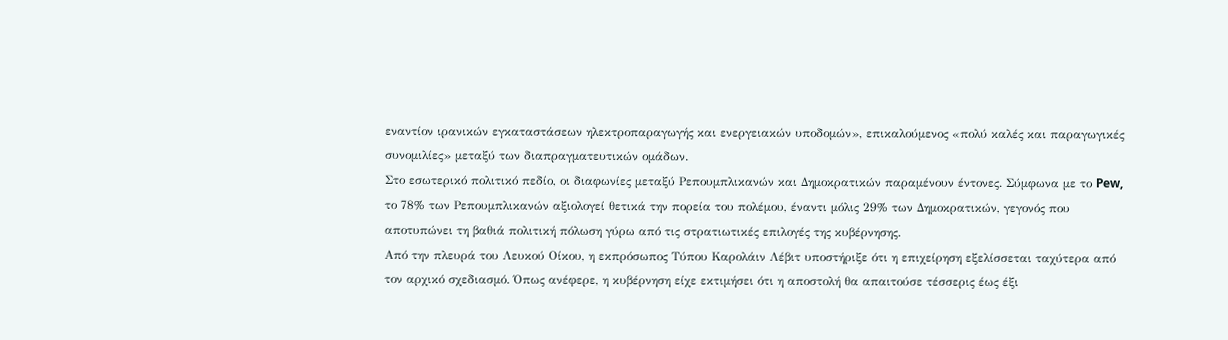εναντίον ιρανικών εγκαταστάσεων ηλεκτροπαραγωγής και ενεργειακών υποδομών», επικαλούμενος «πολύ καλές και παραγωγικές συνομιλίες» μεταξύ των διαπραγματευτικών ομάδων.
Στο εσωτερικό πολιτικό πεδίο, οι διαφωνίες μεταξύ Ρεπουμπλικανών και Δημοκρατικών παραμένουν έντονες. Σύμφωνα με το Pew, το 78% των Ρεπουμπλικανών αξιολογεί θετικά την πορεία του πολέμου, έναντι μόλις 29% των Δημοκρατικών, γεγονός που αποτυπώνει τη βαθιά πολιτική πόλωση γύρω από τις στρατιωτικές επιλογές της κυβέρνησης.
Από την πλευρά του Λευκού Οίκου, η εκπρόσωπος Τύπου Καρολάιν Λέβιτ υποστήριξε ότι η επιχείρηση εξελίσσεται ταχύτερα από τον αρχικό σχεδιασμό. Όπως ανέφερε, η κυβέρνηση είχε εκτιμήσει ότι η αποστολή θα απαιτούσε τέσσερις έως έξι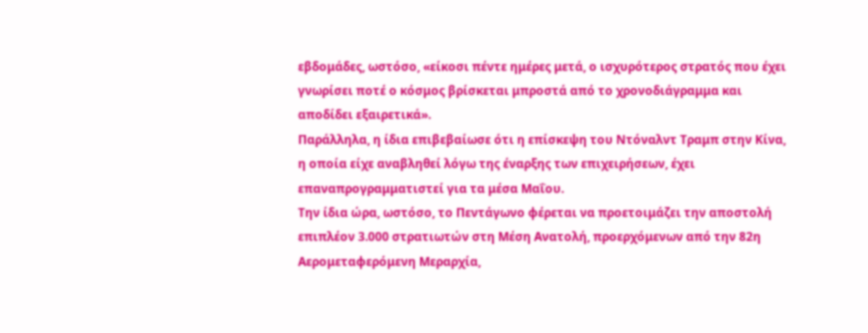εβδομάδες, ωστόσο, «είκοσι πέντε ημέρες μετά, ο ισχυρότερος στρατός που έχει γνωρίσει ποτέ ο κόσμος βρίσκεται μπροστά από το χρονοδιάγραμμα και αποδίδει εξαιρετικά».
Παράλληλα, η ίδια επιβεβαίωσε ότι η επίσκεψη του Ντόναλντ Τραμπ στην Κίνα, η οποία είχε αναβληθεί λόγω της έναρξης των επιχειρήσεων, έχει επαναπρογραμματιστεί για τα μέσα Μαΐου.
Την ίδια ώρα, ωστόσο, το Πεντάγωνο φέρεται να προετοιμάζει την αποστολή επιπλέον 3.000 στρατιωτών στη Μέση Ανατολή, προερχόμενων από την 82η Αερομεταφερόμενη Μεραρχία,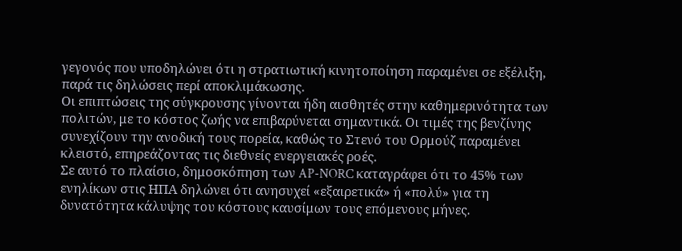γεγονός που υποδηλώνει ότι η στρατιωτική κινητοποίηση παραμένει σε εξέλιξη, παρά τις δηλώσεις περί αποκλιμάκωσης.
Οι επιπτώσεις της σύγκρουσης γίνονται ήδη αισθητές στην καθημερινότητα των πολιτών, με το κόστος ζωής να επιβαρύνεται σημαντικά. Οι τιμές της βενζίνης συνεχίζουν την ανοδική τους πορεία, καθώς το Στενό του Ορμούζ παραμένει κλειστό, επηρεάζοντας τις διεθνείς ενεργειακές ροές.
Σε αυτό το πλαίσιο, δημοσκόπηση των AP-NORC καταγράφει ότι το 45% των ενηλίκων στις ΗΠΑ δηλώνει ότι ανησυχεί «εξαιρετικά» ή «πολύ» για τη δυνατότητα κάλυψης του κόστους καυσίμων τους επόμενους μήνες.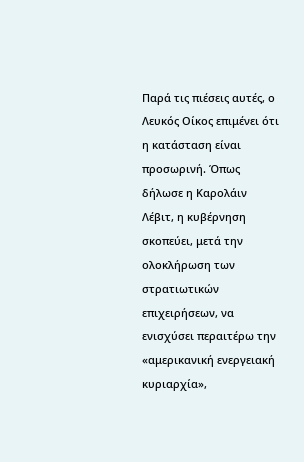Παρά τις πιέσεις αυτές, ο Λευκός Οίκος επιμένει ότι η κατάσταση είναι προσωρινή. Όπως δήλωσε η Καρολάιν Λέβιτ, η κυβέρνηση σκοπεύει, μετά την ολοκλήρωση των στρατιωτικών επιχειρήσεων, να ενισχύσει περαιτέρω την «αμερικανική ενεργειακή κυριαρχία»,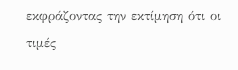εκφράζοντας την εκτίμηση ότι οι τιμές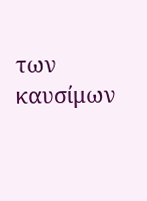των καυσίμων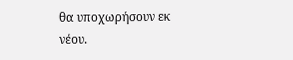θα υποχωρήσουν εκ νέου.